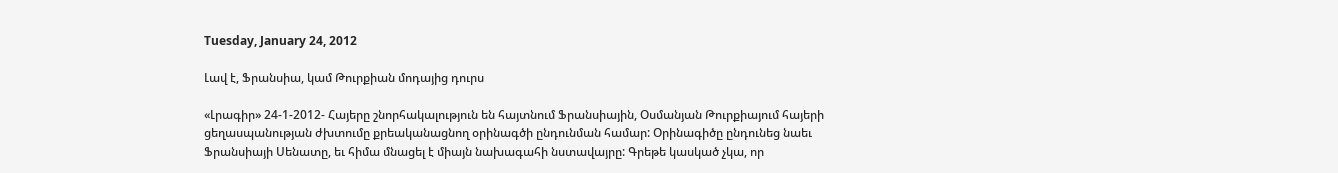Tuesday, January 24, 2012

Լավ է, Ֆրանսիա, կամ Թուրքիան մոդայից դուրս

«Լրագիր» 24-1-2012- Հայերը շնորհակալություն են հայտնում Ֆրանսիային, Օսմանյան Թուրքիայում հայերի ցեղասպանության ժխտումը քրեականացնող օրինագծի ընդունման համար: Օրինագիծը ընդունեց նաեւ Ֆրանսիայի Սենատը, եւ հիմա մնացել է միայն նախագահի նստավայրը: Գրեթե կասկած չկա, որ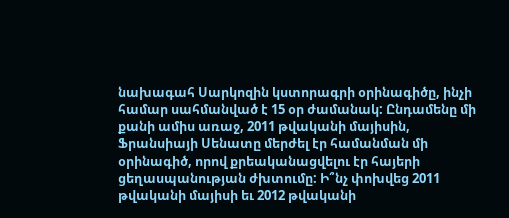նախագահ Սարկոզին կստորագրի օրինագիծը, ինչի համար սահմանված է 15 օր ժամանակ: Ընդամենը մի քանի ամիս առաջ, 2011 թվականի մայիսին, Ֆրանսիայի Սենատը մերժել էր համանման մի օրինագիծ, որով քրեականացվելու էր հայերի ցեղասպանության ժխտումը: Ի՞նչ փոխվեց 2011 թվականի մայիսի եւ 2012 թվականի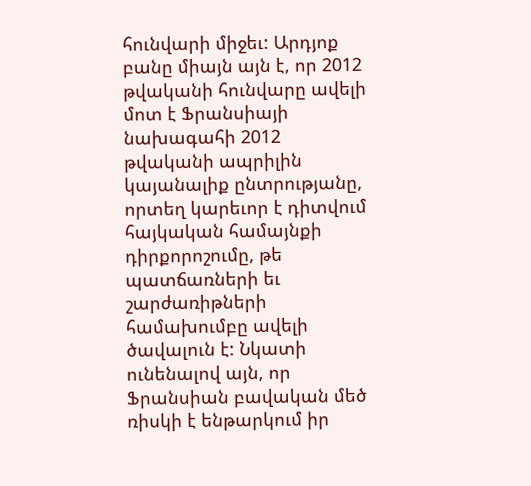հունվարի միջեւ: Արդյոք բանը միայն այն է, որ 2012 թվականի հունվարը ավելի մոտ է Ֆրանսիայի նախագահի 2012 թվականի ապրիլին կայանալիք ընտրությանը, որտեղ կարեւոր է դիտվում հայկական համայնքի դիրքորոշումը, թե պատճառների եւ շարժառիթների համախումբը ավելի ծավալուն է: Նկատի ունենալով այն, որ Ֆրանսիան բավական մեծ ռիսկի է ենթարկում իր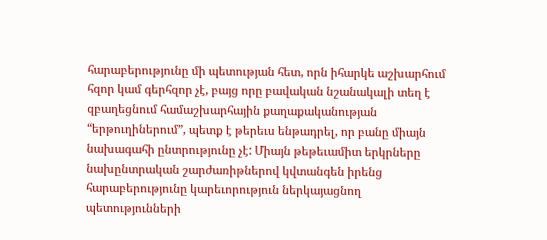հարաբերությունը մի պետության հետ, որն իհարկե աշխարհում հզոր կամ գերհզոր չէ, բայց որը բավական նշանակալի տեղ է զբաղեցնում համաշխարհային քաղաքականության “երթուղիներում”, պետք է թերեւս ենթադրել, որ բանը միայն նախագահի ընտրությունը չէ: Միայն թեթեւամիտ երկրները նախընտրական շարժառիթներով կվտանգեն իրենց հարաբերությունը կարեւորություն ներկայացնող պետությունների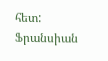հետ: Ֆրանսիան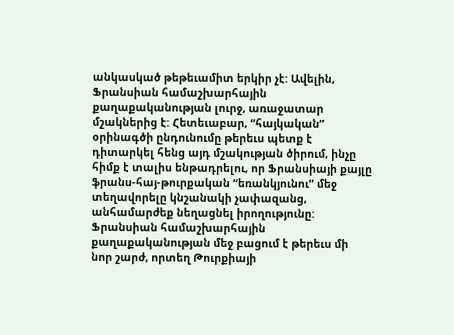անկասկած թեթեւամիտ երկիր չէ: Ավելին, Ֆրանսիան համաշխարհային քաղաքականության լուրջ, առաջատար մշակներից է: Հետեւաբար, “հայկական” օրինագծի ընդունումը թերեւս պետք է դիտարկել հենց այդ մշակության ծիրում, ինչը հիմք է տալիս ենթադրելու, որ Ֆրանսիայի քայլը ֆրանս-հայ-թուրքական “եռանկյունու” մեջ տեղավորելը կնշանակի չափազանց, անհամարժեք նեղացնել իրողությունը: Ֆրանսիան համաշխարհային քաղաքականության մեջ բացում է թերեւս մի նոր շարժ, որտեղ Թուրքիայի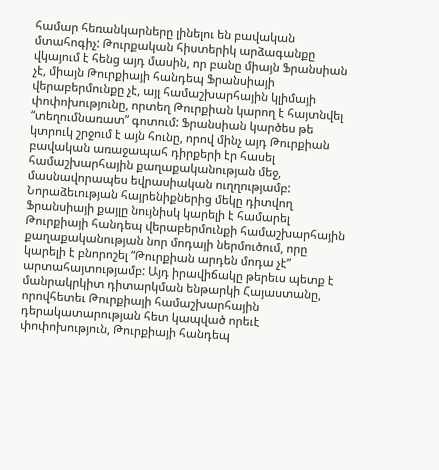համար հեռանկարները լինելու են բավական մտահոգիչ: Թուրքական հիստերիկ արձագանքը վկայում է հենց այդ մասին, որ բանը միայն Ֆրանսիան չէ, միայն Թուրքիայի հանդեպ Ֆրանսիայի վերաբերմունքը չէ, այլ համաշխարհային կլիմայի փոփոխությունը, որտեղ Թուրքիան կարող է հայտնվել “տեղումնառատ” գոտում: Ֆրանսիան կարծես թե կտրուկ շրջում է այն հունը, որով մինչ այդ Թուրքիան բավական առաջապահ դիրքերի էր հասել համաշխարհային քաղաքականության մեջ, մասնավորապես եվրասիական ուղղությամբ: Նորաձեւության հայրենիքներից մեկը դիտվող Ֆրանսիայի քայլը նույնիսկ կարելի է համարել Թուրքիայի հանդեպ վերաբերմունքի համաշխարհային քաղաքականության նոր մոդայի ներմուծում, որը կարելի է բնորոշել “Թուրքիան արդեն մոդա չէ” արտահայտությամբ: Այդ իրավիճակը թերեւս պետք է մանրակրկիտ դիտարկման ենթարկի Հայաստանը, որովհետեւ Թուրքիայի համաշխարհային դերակատարության հետ կապված որեւէ փոփոխություն, Թուրքիայի հանդեպ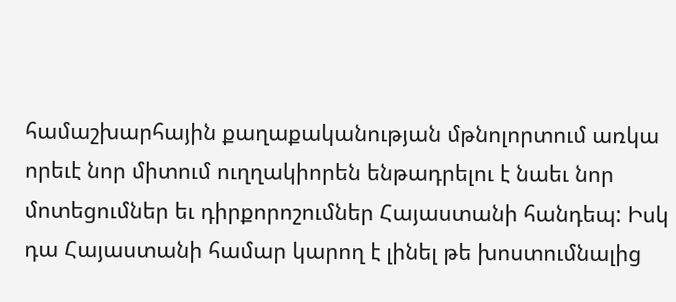համաշխարհային քաղաքականության մթնոլորտում առկա որեւէ նոր միտում ուղղակիորեն ենթադրելու է նաեւ նոր մոտեցումներ եւ դիրքորոշումներ Հայաստանի հանդեպ: Իսկ դա Հայաստանի համար կարող է լինել թե խոստումնալից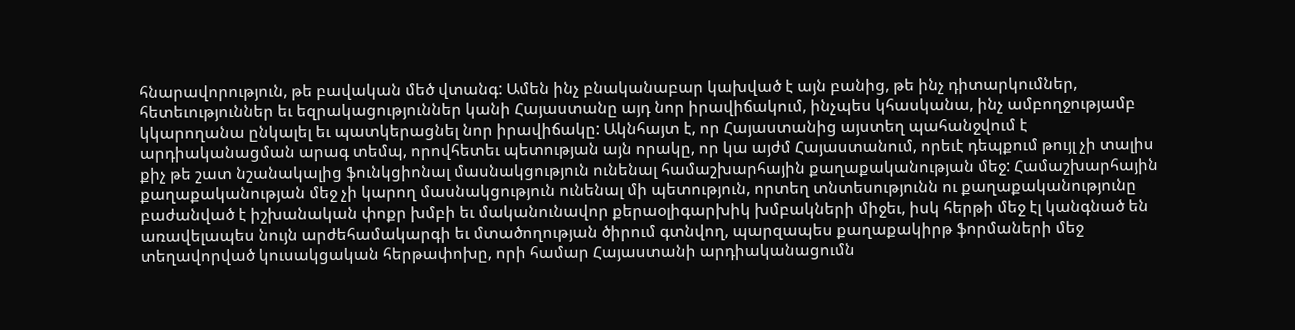հնարավորություն, թե բավական մեծ վտանգ: Ամեն ինչ բնականաբար կախված է այն բանից, թե ինչ դիտարկումներ, հետեւություններ եւ եզրակացություններ կանի Հայաստանը այդ նոր իրավիճակում, ինչպես կհասկանա, ինչ ամբողջությամբ կկարողանա ընկալել եւ պատկերացնել նոր իրավիճակը: Ակնհայտ է, որ Հայաստանից այստեղ պահանջվում է արդիականացման արագ տեմպ, որովհետեւ պետության այն որակը, որ կա այժմ Հայաստանում, որեւէ դեպքում թույլ չի տալիս քիչ թե շատ նշանակալից ֆունկցիոնալ մասնակցություն ունենալ համաշխարհային քաղաքականության մեջ: Համաշխարհային քաղաքականության մեջ չի կարող մասնակցություն ունենալ մի պետություն, որտեղ տնտեսությունն ու քաղաքականությունը բաժանված է իշխանական փոքր խմբի եւ մականունավոր քերաօլիգարխիկ խմբակների միջեւ, իսկ հերթի մեջ էլ կանգնած են առավելապես նույն արժեհամակարգի եւ մտածողության ծիրում գտնվող, պարզապես քաղաքակիրթ ֆորմաների մեջ տեղավորված կուսակցական հերթափոխը, որի համար Հայաստանի արդիականացումն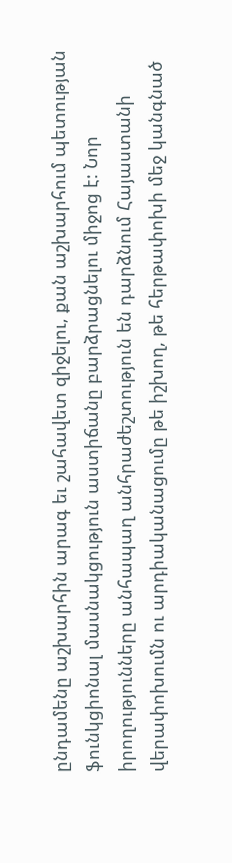ընդամենը աշխարհին արագ եւ շահավետ զիջելու, քան աշխարհում պետության ֆունկցիոնալ մասնակցություն աստիճանը բարձրացնելու միջոց է: Նոր իրողությունները անհապաղ անհրաժեշտություն են դարձնում Հայաստանի վերափոխումն ու արդիականացումը թե իշխող, թե հերթափոխի մեջ կանգնած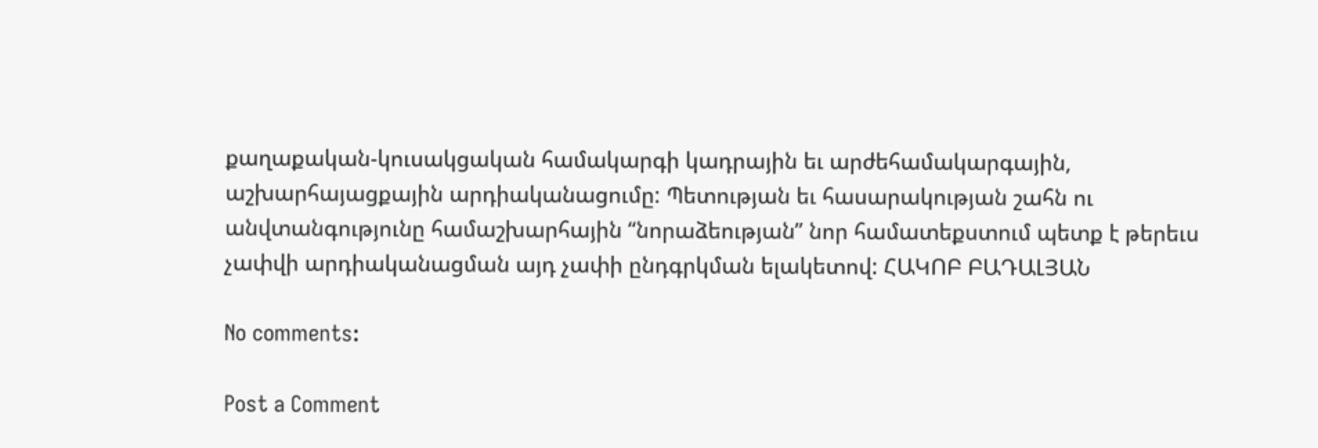քաղաքական-կուսակցական համակարգի կադրային եւ արժեհամակարգային, աշխարհայացքային արդիականացումը: Պետության եւ հասարակության շահն ու անվտանգությունը համաշխարհային “նորաձեության” նոր համատեքստում պետք է թերեւս չափվի արդիականացման այդ չափի ընդգրկման ելակետով: ՀԱԿՈԲ ԲԱԴԱԼՅԱՆ

No comments:

Post a Comment